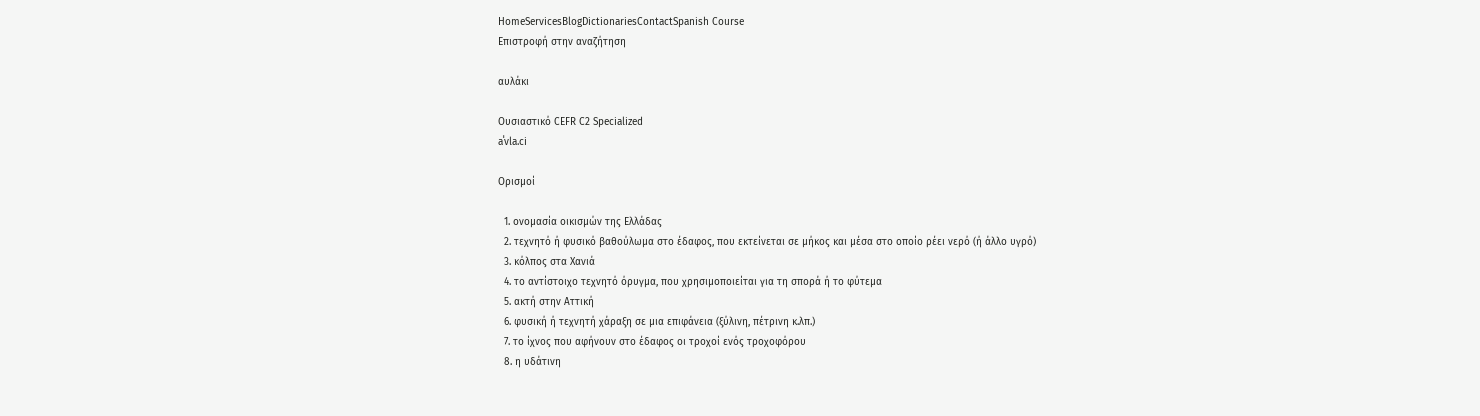HomeServicesBlogDictionariesContactSpanish Course
Επιστροφή στην αναζήτηση

αυλάκι

Ουσιαστικό CEFR C2 Specialized
aˈvla.ci

Ορισμοί

  1. ονομασία οικισμών της Ελλάδας
  2. τεχνητό ή φυσικό βαθούλωμα στο έδαφος, που εκτείνεται σε μήκος και μέσα στο οποίο ρέει νερό (ή άλλο υγρό)
  3. κόλπος στα Χανιά
  4. το αντίστοιχο τεχνητό όρυγμα, που χρησιμοποιείται για τη σπορά ή το φύτεμα
  5. ακτή στην Αττική
  6. φυσική ή τεχνητή χάραξη σε μια επιφάνεια (ξύλινη, πέτρινη κ.λπ.)
  7. το ίχνος που αφήνουν στο έδαφος οι τροχοί ενός τροχοφόρου
  8. η υδάτινη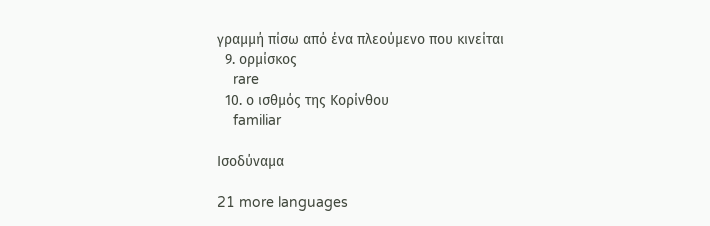γραμμή πίσω από ένα πλεούμενο που κινείται
  9. ορμίσκος
    rare
  10. ο ισθμός της Κορίνθου
    familiar

Ισοδύναμα

21 more languages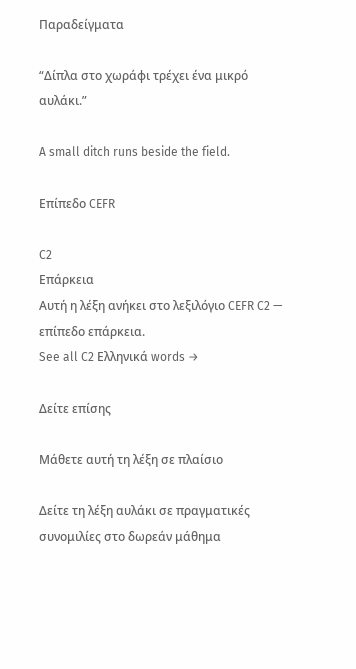Παραδείγματα

“Δίπλα στο χωράφι τρέχει ένα μικρό αυλάκι.”

A small ditch runs beside the field.

Επίπεδο CEFR

C2
Επάρκεια
Αυτή η λέξη ανήκει στο λεξιλόγιο CEFR C2 — επίπεδο επάρκεια.
See all C2 Ελληνικά words →

Δείτε επίσης

Μάθετε αυτή τη λέξη σε πλαίσιο

Δείτε τη λέξη αυλάκι σε πραγματικές συνομιλίες στο δωρεάν μάθημα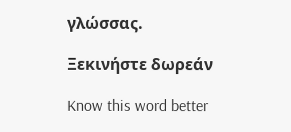γλώσσας.

Ξεκινήστε δωρεάν

Know this word better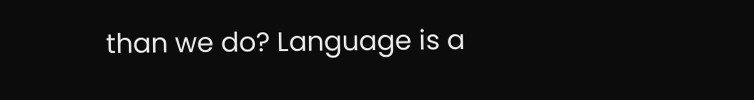than we do? Language is a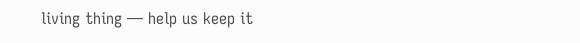living thing — help us keep it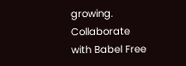growing. Collaborate with Babel Free